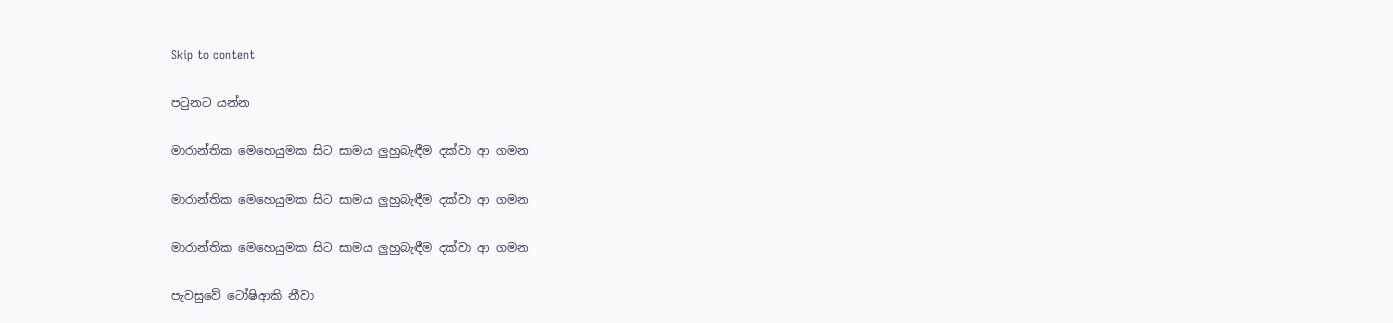Skip to content

පටුනට යන්න

මාරාන්තික මෙහෙයුමක සිට සාමය ලුහුබැඳීම දක්වා ආ ගමන

මාරාන්තික මෙහෙයුමක සිට සාමය ලුහුබැඳීම දක්වා ආ ගමන

මාරාන්තික මෙහෙයුමක සිට සාමය ලුහුබැඳීම දක්වා ආ ගමන

පැවසුවේ ටෝෂිආකි නීවා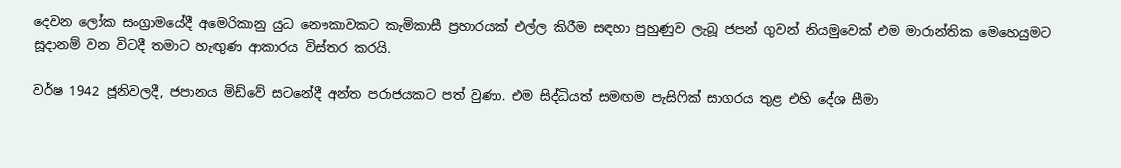දෙවන ලෝක සංග්‍රාමයේදී අමෙරිකානු යුධ නෞකාවකට කැමිකාසී ප්‍රහාරයක් එල්ල කිරීම සඳහා පුහුණුව ලැබූ ජපන් ගුවන් නියමුවෙක් එම මාරාන්තික මෙහෙයුමට සූදානම් වන විටදී තමාට හැඟුණ ආකාරය විස්තර කරයි.

වර්ෂ 1942 ජූනිවලදී, ජපානය මිඩ්වේ සටනේදී අන්ත පරාජයකට පත් වුණා. එම සිද්ධියත් සමඟම පැසිෆික් සාගරය තුළ එහි දේශ සීමා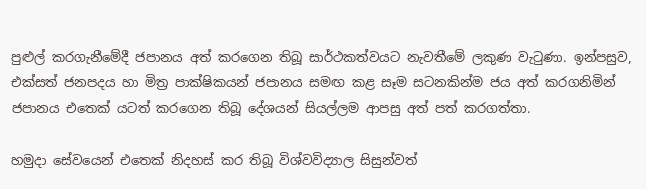පුළුල් කරගැනීමේදී ජපානය අත් කරගෙන තිබූ සාර්ථකත්වයට නැවතීමේ ලකුණ වැටුණා. ඉන්පසුව, එක්සත් ජනපදය හා මිත්‍ර පාක්ෂිකයන් ජපානය සමඟ කළ සෑම සටනකින්ම ජය අත් කරගනිමින් ජපානය එතෙක් යටත් කරගෙන තිබූ දේශයන් සියල්ලම ආපසු අත් පත් කරගත්තා.

හමුදා සේවයෙන් එතෙක් නිදහස් කර තිබූ විශ්වවිද්‍යාල සිසුන්වත්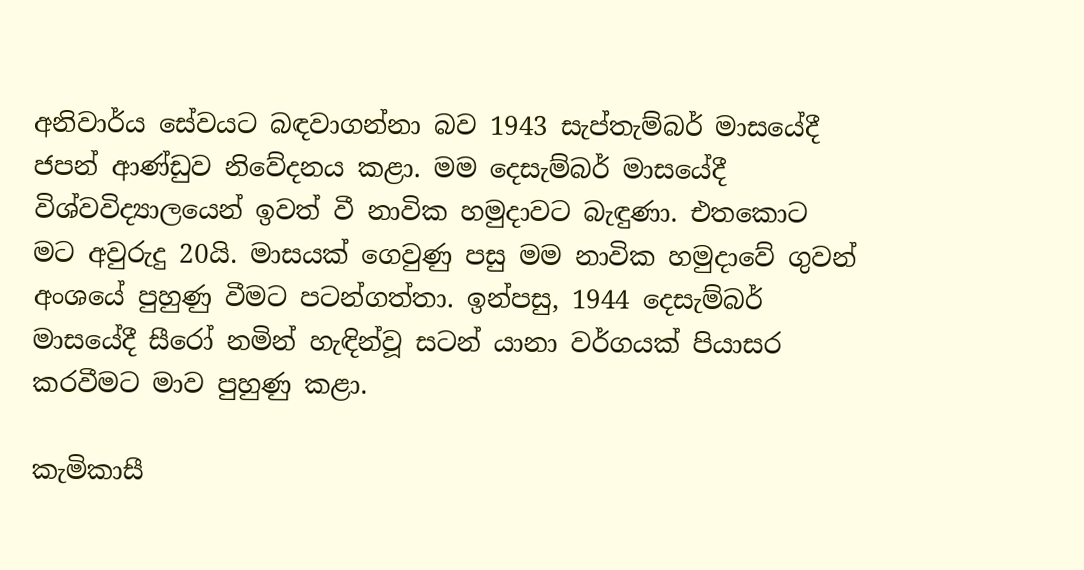අනිවාර්ය සේවයට බඳවාගන්නා බව 1943 සැප්තැම්බර් මාසයේදී ජපන් ආණ්ඩුව නිවේදනය කළා. මම දෙසැම්බර් මාසයේදී විශ්වවිද්‍යාලයෙන් ඉවත් වී නාවික හමුදාවට බැඳුණා. එතකොට මට අවුරුදු 20යි. මාසයක් ගෙවුණු පසු මම නාවික හමුදාවේ ගුවන් අංශයේ පුහුණු වීමට පටන්ගත්තා. ඉන්පසු, 1944 දෙසැම්බර් මාසයේදී සීරෝ නමින් හැඳින්වූ සටන් යානා වර්ගයක් පියාසර කරවීමට මාව පුහුණු කළා.

කැමිකාසී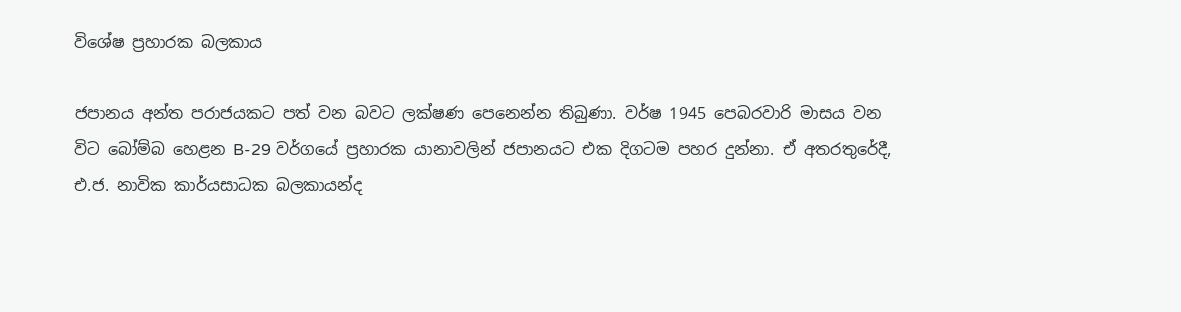විශේෂ ප්‍රහාරක බලකාය

ජපානය අන්ත පරාජයකට පත් වන බවට ලක්ෂණ පෙනෙන්න තිබුණා. වර්ෂ 1945 පෙබරවාරි මාසය වන විට බෝම්බ හෙළන B-29 වර්ගයේ ප්‍රහාරක යානාවලින් ජපානයට එක දිගටම පහර දුන්නා. ඒ අතරතුරේදී, එ.ජ. නාවික කාර්යසාධක බලකායන්ද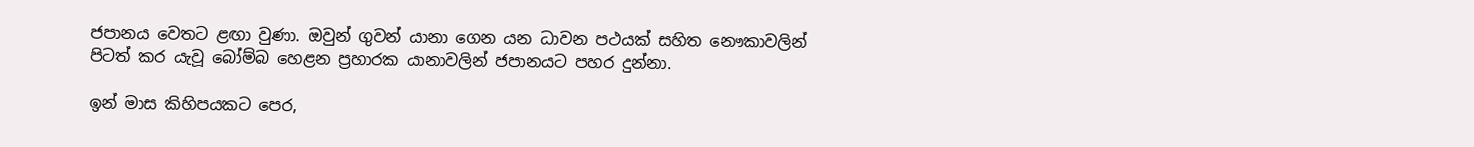ජපානය වෙතට ළඟා වුණා. ඔවුන් ගුවන් යානා ගෙන යන ධාවන පථයක් සහිත නෞකාවලින් පිටත් කර යැවූ බෝම්බ හෙළන ප්‍රහාරක යානාවලින් ජපානයට පහර දුන්නා.

ඉන් මාස කිහිපයකට පෙර,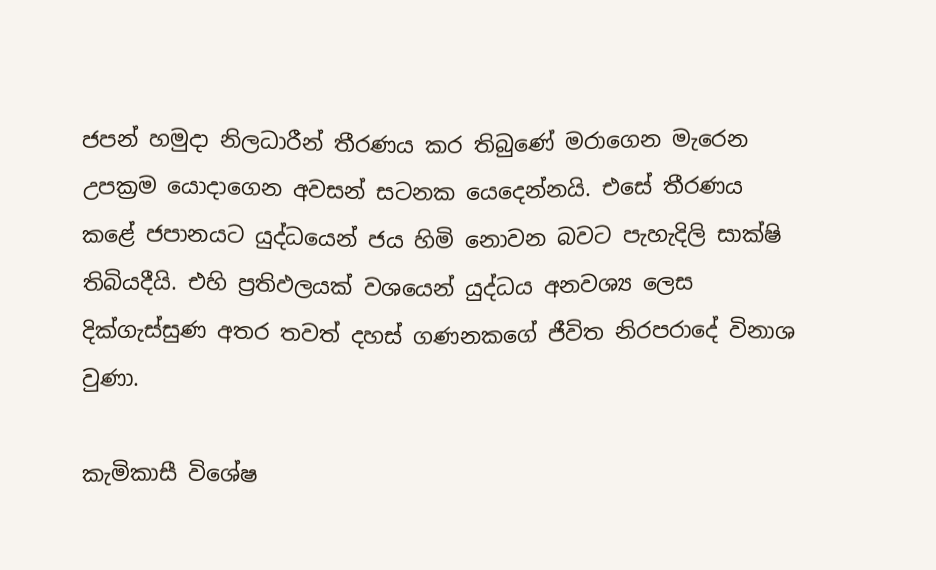ජපන් හමුදා නිලධාරීන් තීරණය කර තිබුණේ මරාගෙන මැරෙන උපක්‍රම යොදාගෙන අවසන් සටනක යෙදෙන්නයි. එසේ තීරණය කළේ ජපානයට යුද්ධයෙන් ජය හිමි නොවන බවට පැහැදිලි සාක්ෂි තිබියදීයි. එහි ප්‍රතිඵලයක් වශයෙන් යුද්ධය අනවශ්‍ය ලෙස දික්ගැස්සුණ අතර තවත් දහස් ගණනකගේ ජීවිත නිරපරාදේ විනාශ වුණා.

කැමිකාසී විශේෂ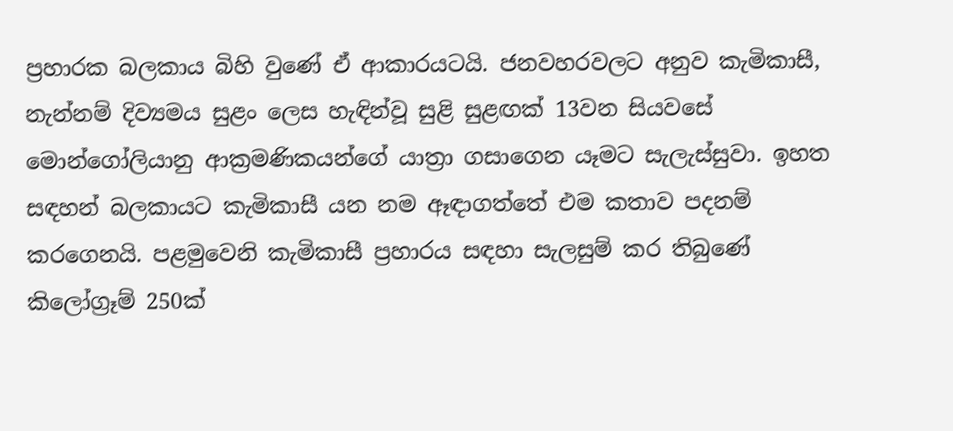ප්‍රහාරක බලකාය බිහි වුණේ ඒ ආකාරයටයි. ජනවහරවලට අනුව කැමිකාසී, නැන්නම් දිව්‍යමය සුළං ලෙස හැඳින්වූ සුළි සුළඟක් 13වන සියවසේ මොන්ගෝලියානු ආක්‍රමණිකයන්ගේ යාත්‍රා ගසාගෙන යෑමට සැලැස්සුවා. ඉහත සඳහන් බලකායට කැමිකාසී යන නම ඈඳාගත්තේ එම කතාව පදනම් කරගෙනයි. පළමුවෙනි කැමිකාසී ප්‍රහාරය සඳහා සැලසුම් කර තිබුණේ කිලෝග්‍රෑම් 250ක්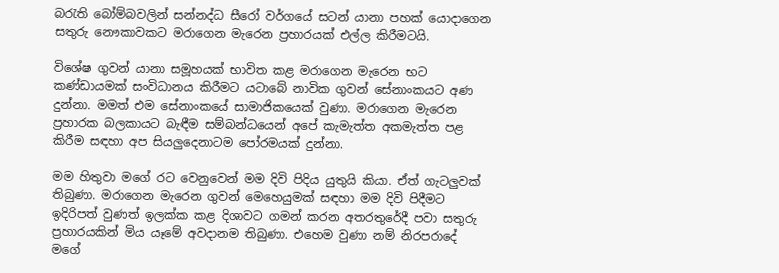බරැති බෝම්බවලින් සන්නද්ධ සීරෝ වර්ගයේ සටන් යානා පහක් යොදාගෙන සතුරු නෞකාවකට මරාගෙන මැරෙන ප්‍රහාරයක් එල්ල කිරීමටයි.

විශේෂ ගුවන් යානා සමූහයක් භාවිත කළ මරාගෙන මැරෙන භට කණ්ඩායමක් සංවිධානය කිරීමට යටාබේ නාවික ගුවන් සේනාංකයට අණ දුන්නා. මමත් එම සේනාංකයේ සාමාජිකයෙක් වුණා. මරාගෙන මැරෙන ප්‍රහාරක බලකායට බැඳීම සම්බන්ධයෙන් අපේ කැමැත්ත අකමැත්ත පළ කිරීම සඳහා අප සියලුදෙනාටම පෝරමයක් දුන්නා.

මම හිතුවා මගේ රට වෙනුවෙන් මම දිවි පිදිය යුතුයි කියා. ඒත් ගැටලුවක් තිබුණා. මරාගෙන මැරෙන ගුවන් මෙහෙයුමක් සඳහා මම දිවි පිදීමට ඉදිරිපත් වුණත් ඉලක්ක කළ දිශාවට ගමන් කරන අතරතුරේදී පවා සතුරු ප්‍රහාරයකින් මිය යෑමේ අවදානම තිබුණා. එහෙම වුණා නම් නිරපරාදේ මගේ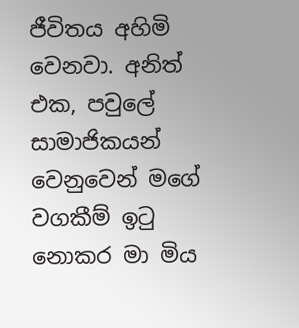ජීවිතය අහිමි වෙනවා. අනිත් එක, පවුලේ සාමාජිකයන් වෙනුවෙන් මගේ වගකීම් ඉටු නොකර මා මිය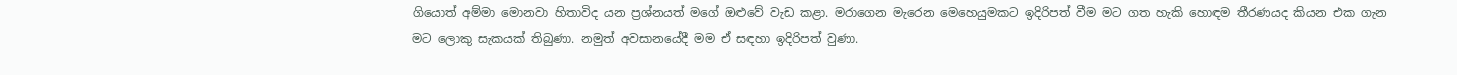ගියොත් අම්මා මොනවා හිතාවිද යන ප්‍රශ්නයත් මගේ ඔළුවේ වැඩ කළා. මරාගෙන මැරෙන මෙහෙයුමකට ඉදිරිපත් වීම මට ගත හැකි හොඳම තීරණයද කියන එක ගැන මට ලොකු සැකයක් තිබුණා. නමුත් අවසානයේදී මම ඒ සඳහා ඉදිරිපත් වුණා.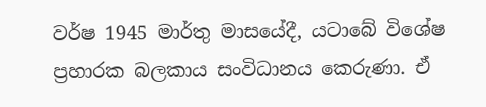වර්ෂ 1945 මාර්තු මාසයේදී, යටාබේ විශේෂ ප්‍රහාරක බලකාය සංවිධානය කෙරුණා. ඒ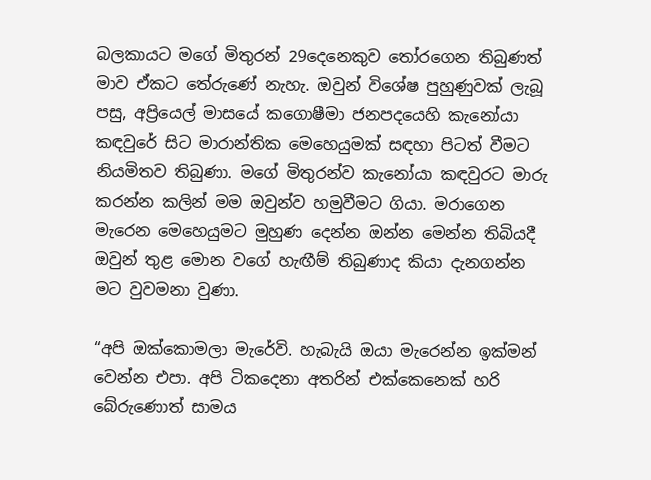බලකායට මගේ මිතුරන් 29දෙනෙකුව තෝරගෙන තිබුණත් මාව ඒකට තේරුණේ නැහැ. ඔවුන් විශේෂ පුහුණුවක් ලැබූ පසු, අප්‍රියෙල් මාසයේ කගොෂීමා ජනපදයෙහි කැනෝයා කඳවුරේ සිට මාරාන්තික මෙහෙයුමක් සඳහා පිටත් වීමට නියමිතව තිබුණා. මගේ මිතුරන්ව කැනෝයා කඳවුරට මාරු කරන්න කලින් මම ඔවුන්ව හමුවීමට ගියා. මරාගෙන මැරෙන මෙහෙයුමට මුහුණ දෙන්න ඔන්න මෙන්න තිබියදී ඔවුන් තුළ මොන වගේ හැඟීම් තිබුණාද කියා දැනගන්න මට වුවමනා වුණා.

“අපි ඔක්කොමලා මැරේවි. හැබැයි ඔයා මැරෙන්න ඉක්මන් වෙන්න එපා. අපි ටිකදෙනා අතරින් එක්කෙනෙක් හරි බේරුණොත් සාමය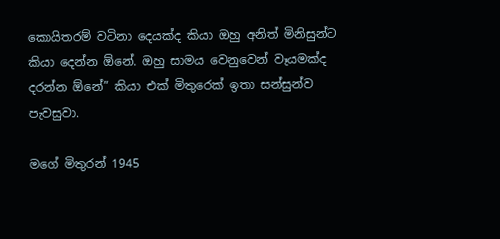කොයිතරම් වටිනා දෙයක්ද කියා ඔහු අනිත් මිනිසුන්ට කියා දෙන්න ඕනේ. ඔහු සාමය වෙනුවෙන් වෑයමක්ද දරන්න ඕනේ” කියා එක් මිතුරෙක් ඉතා සන්සුන්ව පැවසුවා.

මගේ මිතුරන් 1945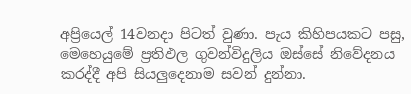අප්‍රියෙල් 14වනදා පිටත් වුණා. පැය කිහිපයකට පසු, මෙහෙයුමේ ප්‍රතිඵල ගුවන්විදුලිය ඔස්සේ නිවේදනය කරද්දී අපි සියලුදෙනාම සවන් දුන්නා.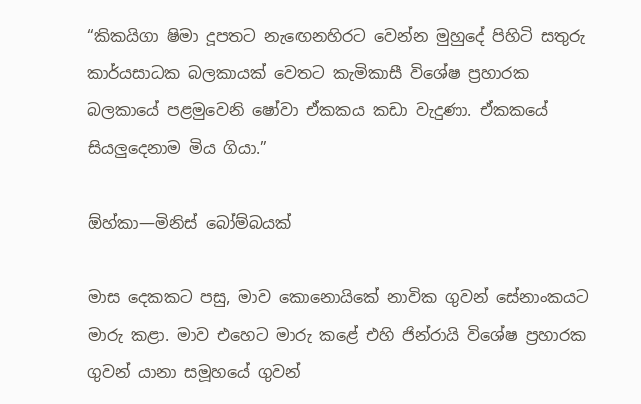“කිකයිගා ෂිමා දූපතට නැඟෙනහිරට වෙන්න මුහුදේ පිහිටි සතුරු කාර්යසාධක බලකායක් වෙතට කැමිකාසී විශේෂ ප්‍රහාරක බලකායේ පළමුවෙනි ෂෝවා ඒකකය කඩා වැදුණා. ඒකකයේ සියලුදෙනාම මිය ගියා.”

ඕහ්කා—මිනිස් බෝම්බයක්

මාස දෙකකට පසු, මාව කොනොයිකේ නාවික ගුවන් සේනාංකයට මාරු කළා. මාව එහෙට මාරු කළේ එහි ජින්රායි විශේෂ ප්‍රහාරක ගුවන් යානා සමූහයේ ගුවන්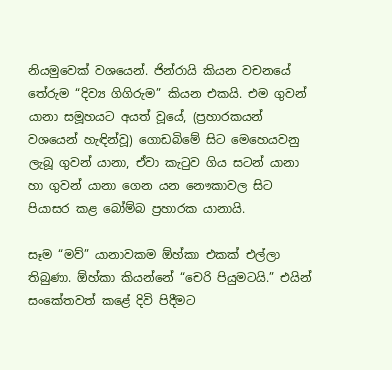නියමුවෙක් වශයෙන්. ජින්රායි කියන වචනයේ තේරුම “දිව්‍ය ගිගිරුම” කියන එකයි. එම ගුවන් යානා සමූහයට අයත් වූයේ, (ප්‍රහාරකයන් වශයෙන් හැඳින්වූ) ගොඩබිමේ සිට මෙහෙයවනු ලැබූ ගුවන් යානා, ඒවා කැටුව ගිය සටන් යානා හා ගුවන් යානා ගෙන යන නෞකාවල සිට පියාසර කළ බෝම්බ ප්‍රහාරක යානායි.

සෑම “මව්” යානාවකම ඕහ්කා එකක් එල්ලා තිබුණා. ඕහ්කා කියන්නේ “චෙරි පියුමටයි.” එයින් සංකේතවත් කළේ දිවි පිදීමට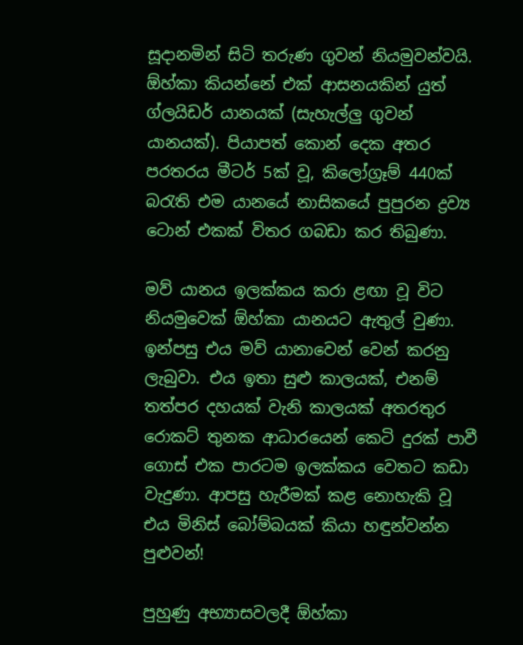සූදානමින් සිටි තරුණ ගුවන් නියමුවන්වයි. ඕහ්කා කියන්නේ එක් ආසනයකින් යුත් ග්ලයිඩර් යානයක් (සැහැල්ලු ගුවන් යානයක්). පියාපත් කොන් දෙක අතර පරතරය මීටර් 5ක් වූ, කිලෝග්‍රෑම් 440ක් බරැති එම යානයේ නාසිකයේ පුපුරන ද්‍රව්‍ය ටොන් එකක් විතර ගබඩා කර තිබුණා.

මව් යානය ඉලක්කය කරා ළඟා වූ විට නියමුවෙක් ඕහ්කා යානයට ඇතුල් වුණා. ඉන්පසු එය මව් යානාවෙන් වෙන් කරනු ලැබුවා. එය ඉතා සුළු කාලයක්, එනම් තත්පර දහයක් වැනි කාලයක් අතරතුර රොකට් තුනක ආධාරයෙන් කෙටි දුරක් පාවී ගොස් එක පාරටම ඉලක්කය වෙතට කඩා වැදුණා. ආපසු හැරීමක් කළ නොහැකි වූ එය මිනිස් බෝම්බයක් කියා හඳුන්වන්න පුළුවන්!

පුහුණු අභ්‍යාසවලදී ඕහ්කා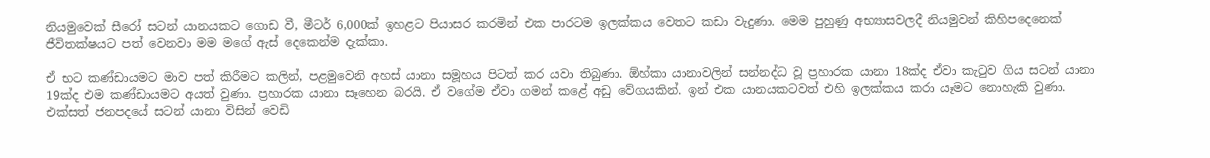නියමුවෙක් සීරෝ සටන් යානයකට ගොඩ වී, මීටර් 6,000ක් ඉහළට පියාසර කරමින් එක පාරටම ඉලක්කය වෙතට කඩා වැදුණා. මෙම පුහුණු අභ්‍යාසවලදී නියමුවන් කිහිපදෙනෙක් ජීවිතක්ෂයට පත් වෙනවා මම මගේ ඇස් දෙකෙන්ම දැක්කා.

ඒ භට කණ්ඩායමට මාව පත් කිරීමට කලින්, පළමුවෙනි අහස් යානා සමූහය පිටත් කර යවා තිබුණා. ඕහ්කා යානාවලින් සන්නද්ධ වූ ප්‍රහාරක යානා 18ක්ද ඒවා කැටුව ගිය සටන් යානා 19ක්ද එම කණ්ඩායමට අයත් වුණා. ප්‍රහාරක යානා සෑහෙන බරයි. ඒ වගේම ඒවා ගමන් කළේ අඩු වේගයකින්. ඉන් එක යානයකටවත් එහි ඉලක්කය කරා යෑමට නොහැකි වුණා. එක්සත් ජනපදයේ සටන් යානා විසින් වෙඩි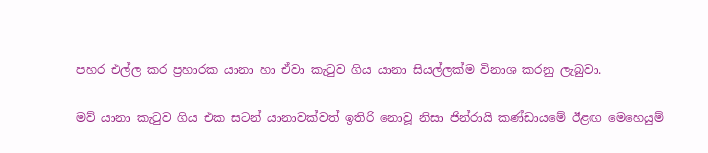පහර එල්ල කර ප්‍රහාරක යානා හා ඒවා කැටුව ගිය යානා සියල්ලක්ම විනාශ කරනු ලැබුවා.

මව් යානා කැටුව ගිය එක සටන් යානාවක්වත් ඉතිරි නොවූ නිසා ජින්රායි කණ්ඩායමේ ඊළඟ මෙහෙයුම්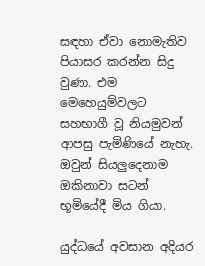සඳහා ඒවා නොමැතිව පියාසර කරන්න සිදු වුණා. එම මෙහෙයුම්වලට සහභාගී වූ නියමුවන් ආපසු පැමිණියේ නැහැ. ඔවුන් සියලුදෙනාම ඔකිනාවා සටන් භූමියේදී මිය ගියා.

යුද්ධයේ අවසාන අදියර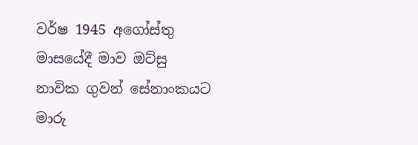වර්ෂ 1945 අගෝස්තු මාසයේදී මාව ඔට්සු නාවික ගුවන් සේනාංකයට මාරු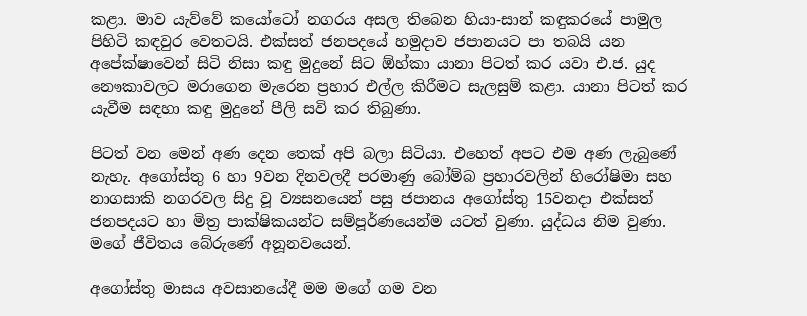කළා. මාව යැව්වේ කයෝටෝ නගරය අසල තිබෙන හියා-සාන් කඳුකරයේ පාමුල පිහිටි කඳවුර වෙතටයි. එක්සත් ජනපදයේ හමුදාව ජපානයට පා තබයි යන අපේක්ෂාවෙන් සිටි නිසා කඳු මුදුනේ සිට ඕහ්කා යානා පිටත් කර යවා එ.ජ. යුද නෞකාවලට මරාගෙන මැරෙන ප්‍රහාර එල්ල කිරීමට සැලසුම් කළා. යානා පිටත් කර යැවීම සඳහා කඳු මුදුනේ පීලි සවි කර තිබුණා.

පිටත් වන මෙන් අණ දෙන තෙක් අපි බලා සිටියා. එහෙත් අපට එම අණ ලැබුණේ නැහැ. අගෝස්තු 6 හා 9වන දිනවලදී පරමාණු බෝම්බ ප්‍රහාරවලින් හිරෝෂිමා සහ නාගසාකි නගරවල සිදු වූ ව්‍යසනයෙන් පසු ජපානය අගෝස්තු 15වනදා එක්සත් ජනපදයට හා මිත්‍ර පාක්ෂිකයන්ට සම්පූර්ණයෙන්ම යටත් වුණා. යුද්ධය නිම වුණා. මගේ ජීවිතය බේරුණේ අනූනවයෙන්.

අගෝස්තු මාසය අවසානයේදී මම මගේ ගම වන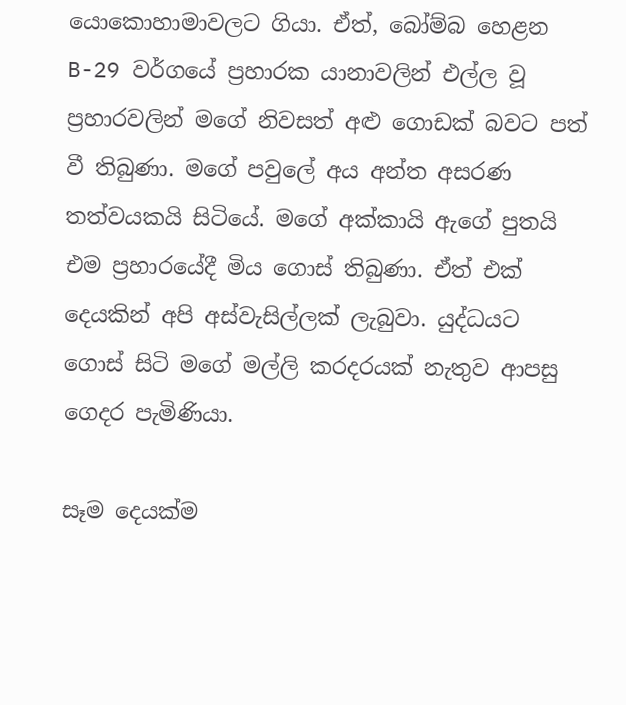යොකොහාමාවලට ගියා. ඒත්, බෝම්බ හෙළන B-29 වර්ගයේ ප්‍රහාරක යානාවලින් එල්ල වූ ප්‍රහාරවලින් මගේ නිවසත් අළු ගොඩක් බවට පත් වී තිබුණා. මගේ පවුලේ අය අන්ත අසරණ තත්වයකයි සිටියේ. මගේ අක්කායි ඇගේ පුතයි එම ප්‍රහාරයේදී මිය ගොස් තිබුණා. ඒත් එක් දෙයකින් අපි අස්වැසිල්ලක් ලැබුවා. යුද්ධයට ගොස් සිටි මගේ මල්ලි කරදරයක් නැතුව ආපසු ගෙදර පැමිණියා.

සෑම දෙයක්ම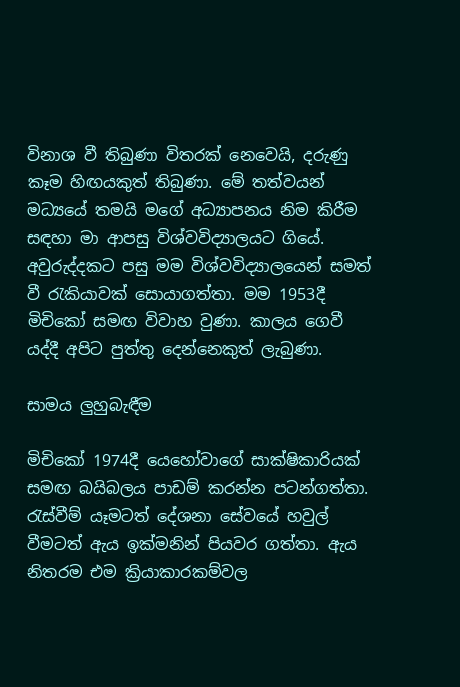විනාශ වී තිබුණා විතරක් නෙවෙයි, දරුණු කෑම හිඟයකුත් තිබුණා. මේ තත්වයන් මධ්‍යයේ තමයි මගේ අධ්‍යාපනය නිම කිරීම සඳහා මා ආපසු විශ්වවිද්‍යාලයට ගියේ. අවුරුද්දකට පසු මම විශ්වවිද්‍යාලයෙන් සමත් වී රැකියාවක් සොයාගත්තා. මම 1953දී මිචිකෝ සමඟ විවාහ වුණා. කාලය ගෙවී යද්දී අපිට පුත්තු දෙන්නෙකුත් ලැබුණා.

සාමය ලුහුබැඳීම

මිචිකෝ 1974දී යෙහෝවාගේ සාක්ෂිකාරියක් සමඟ බයිබලය පාඩම් කරන්න පටන්ගත්තා. රැස්වීම් යෑමටත් දේශනා සේවයේ හවුල් වීමටත් ඇය ඉක්මනින් පියවර ගත්තා. ඇය නිතරම එම ක්‍රියාකාරකම්වල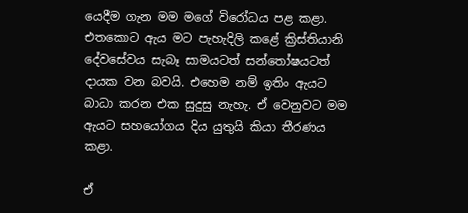යෙදීම ගැන මම මගේ විරෝධය පළ කළා. එතකොට ඇය මට පැහැදිලි කළේ ක්‍රිස්තියානි දේවසේවය සැබෑ සාමයටත් සන්තෝෂයටත් දායක වන බවයි. එහෙම නම් ඉතිං ඇයට බාධා කරන එක සුදුසු නැහැ. ඒ වෙනුවට මම ඇයට සහයෝගය දිය යුතුයි කියා තීරණය කළා.

ඒ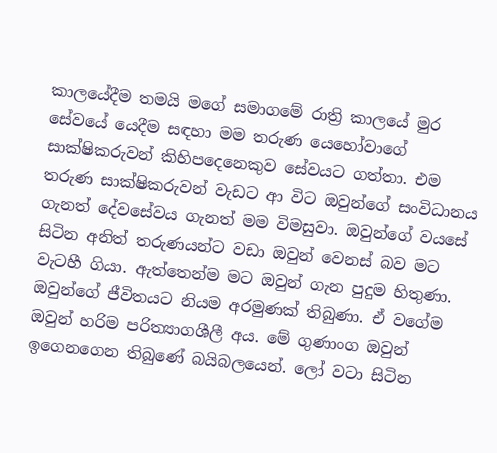කාලයේදීම තමයි මගේ සමාගමේ රාත්‍රි කාලයේ මුර සේවයේ යෙදීම සඳහා මම තරුණ යෙහෝවාගේ සාක්ෂිකරුවන් කිහිපදෙනෙකුව සේවයට ගත්තා. එම තරුණ සාක්ෂිකරුවන් වැඩට ආ විට ඔවුන්ගේ සංවිධානය ගැනත් දේවසේවය ගැනත් මම විමසුවා. ඔවුන්ගේ වයසේ සිටින අනිත් තරුණයන්ට වඩා ඔවුන් වෙනස් බව මට වැටහී ගියා. ඇත්තෙන්ම මට ඔවුන් ගැන පුදුම හිතුණා. ඔවුන්ගේ ජීවිතයට නියම අරමුණක් තිබුණා. ඒ වගේම ඔවුන් හරිම පරිත්‍යාගශීලී අය. මේ ගුණාංග ඔවුන් ඉගෙනගෙන තිබුණේ බයිබලයෙන්. ලෝ වටා සිටින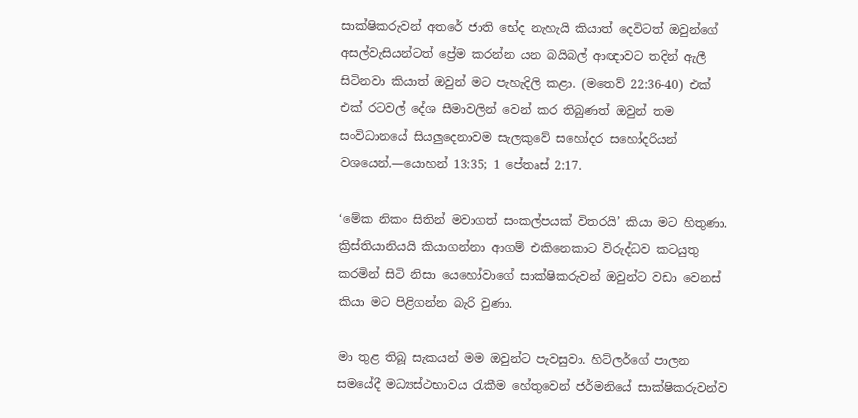සාක්ෂිකරුවන් අතරේ ජාති භේද නැහැයි කියාත් දෙවිටත් ඔවුන්ගේ අසල්වැසියන්ටත් ප්‍රේම කරන්න යන බයිබල් ආඥාවට තදින් ඇලී සිටිනවා කියාත් ඔවුන් මට පැහැදිලි කළා. (මතෙව් 22:36-40) එක් එක් රටවල් දේශ සීමාවලින් වෙන් කර තිබුණත් ඔවුන් තම සංවිධානයේ සියලුදෙනාවම සැලකුවේ සහෝදර සහෝදරියන් වශයෙන්.—යොහන් 13:35; 1 පේතෘස් 2:17.

‘මේක නිකං සිතින් මවාගත් සංකල්පයක් විතරයි’ කියා මට හිතුණා. ක්‍රිස්තියානියයි කියාගන්නා ආගම් එකිනෙකාට විරුද්ධව කටයුතු කරමින් සිටි නිසා යෙහෝවාගේ සාක්ෂිකරුවන් ඔවුන්ට වඩා වෙනස් කියා මට පිළිගන්න බැරි වුණා.

මා තුළ තිබූ සැකයන් මම ඔවුන්ට පැවසුවා. හිට්ලර්ගේ පාලන සමයේදී මධ්‍යස්ථභාවය රැකීම හේතුවෙන් ජර්මනියේ සාක්ෂිකරුවන්ව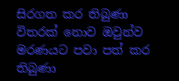සිරගත කර තිබුණා විතරක් නොව ඔවුන්ව මරණයට පවා පත් කර තිබුණා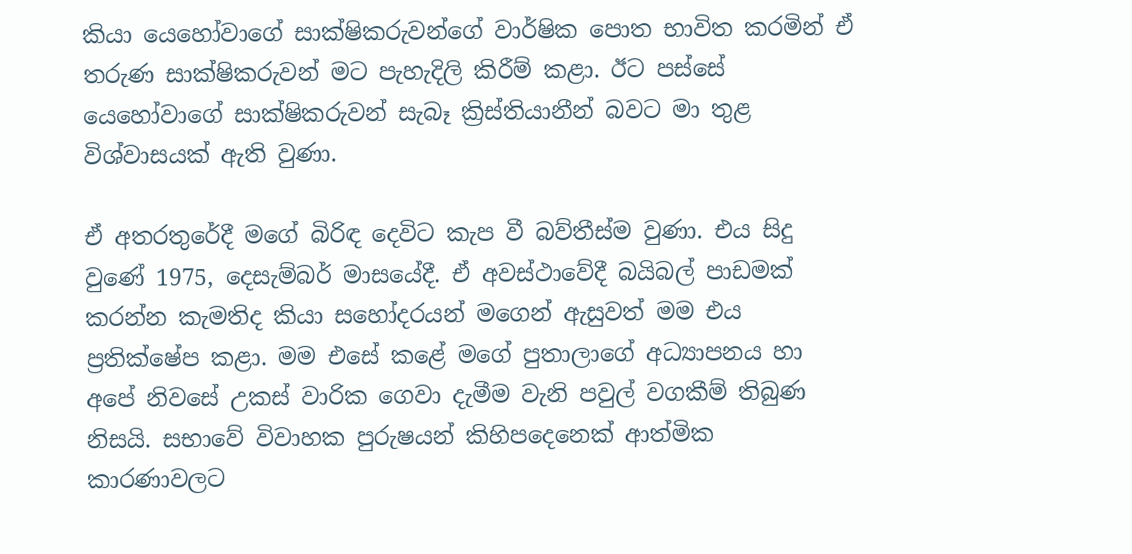කියා යෙහෝවාගේ සාක්ෂිකරුවන්ගේ වාර්ෂික පොත භාවිත කරමින් ඒ තරුණ සාක්ෂිකරුවන් මට පැහැදිලි කිරීම් කළා. ඊට පස්සේ යෙහෝවාගේ සාක්ෂිකරුවන් සැබෑ ක්‍රිස්තියානීන් බවට මා තුළ විශ්වාසයක් ඇති වුණා.

ඒ අතරතුරේදී මගේ බිරිඳ දෙවිට කැප වී බව්තීස්ම වුණා. එය සිදු වුණේ 1975, දෙසැම්බර් මාසයේදී. ඒ අවස්ථාවේදී බයිබල් පාඩමක් කරන්න කැමතිද කියා සහෝදරයන් මගෙන් ඇසුවත් මම එය ප්‍රතික්ෂේප කළා. මම එසේ කළේ මගේ පුතාලාගේ අධ්‍යාපනය හා අපේ නිවසේ උකස් වාරික ගෙවා දැමීම වැනි පවුල් වගකීම් තිබුණ නිසයි. සභාවේ විවාහක පුරුෂයන් කිහිපදෙනෙක් ආත්මික කාරණාවලට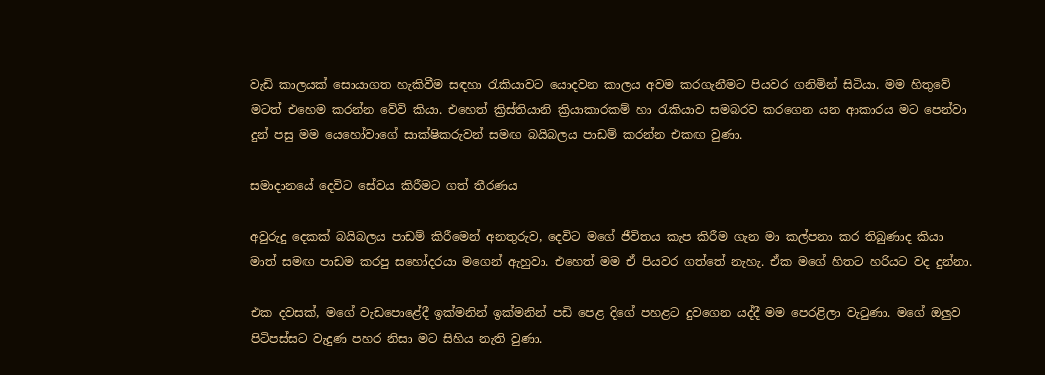වැඩි කාලයක් සොයාගත හැකිවීම සඳහා රැකියාවට යොදවන කාලය අවම කරගැනීමට පියවර ගනිමින් සිටියා. මම හිතුවේ මටත් එහෙම කරන්න වේවි කියා. එහෙත් ක්‍රිස්තියානි ක්‍රියාකාරකම් හා රැකියාව සමබරව කරගෙන යන ආකාරය මට පෙන්වා දුන් පසු මම යෙහෝවාගේ සාක්ෂිකරුවන් සමඟ බයිබලය පාඩම් කරන්න එකඟ වුණා.

සමාදානයේ දෙවිට සේවය කිරීමට ගත් තීරණය

අවුරුදු දෙකක් බයිබලය පාඩම් කිරීමෙන් අනතුරුව, දෙවිට මගේ ජීවිතය කැප කිරීම ගැන මා කල්පනා කර තිබුණාද කියා මාත් සමඟ පාඩම කරපු සහෝදරයා මගෙන් ඇහුවා. එහෙත් මම ඒ පියවර ගත්තේ නැහැ. ඒක මගේ හිතට හරියට වද දුන්නා.

එක දවසක්, මගේ වැඩපොළේදී ඉක්මනින් ඉක්මනින් පඩි පෙළ දිගේ පහළට දුවගෙන යද්දී මම පෙරළිලා වැටුණා. මගේ ඔලුව පිටිපස්සට වැදුණ පහර නිසා මට සිහිය නැති වුණා.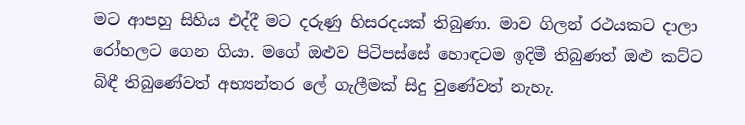මට ආපහු සිහිය එද්දී මට දරුණු හිසරදයක් තිබුණා. මාව ගිලන් රථයකට දාලා රෝහලට ගෙන ගියා. මගේ ඔළුව පිටිපස්සේ හොඳටම ඉදිමී තිබුණත් ඔළු කට්ට බිඳී තිබුණේවත් අභ්‍යන්තර ලේ ගැලීමක් සිදු වුණේවත් නැහැ.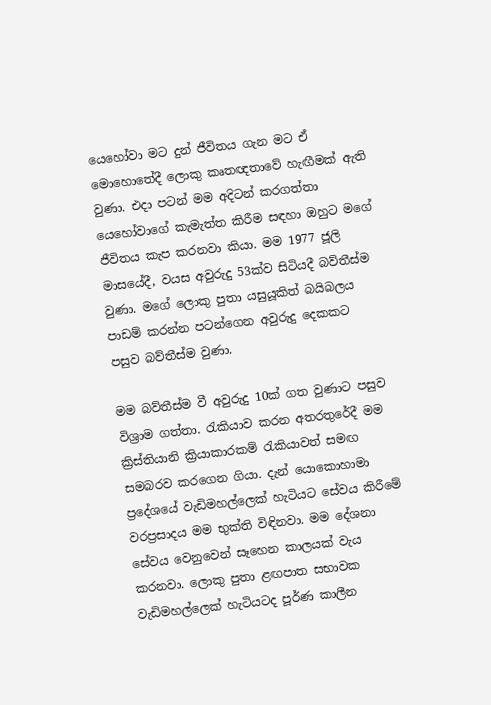යෙහෝවා මට දුන් ජීවිතය ගැන මට ඒ මොහොතේදී ලොකු කෘතඥතාවේ හැඟීමක් ඇති වුණා. එදා පටන් මම අදිටන් කරගත්තා යෙහෝවාගේ කැමැත්ත කිරීම සඳහා ඔහුට මගේ ජීවිතය කැප කරනවා කියා. මම 1977 ජූලි මාසයේදී, වයස අවුරුදු 53ක්ව සිටියදී බව්තීස්ම වුණා. මගේ ලොකු පුතා යසුයූකිත් බයිබලය පාඩම් කරන්න පටන්ගෙන අවුරුදු දෙකකට පසුව බව්තීස්ම වුණා.

මම බව්තීස්ම වී අවුරුදු 10ක් ගත වුණාට පසුව විශ්‍රාම ගත්තා. රැකියාව කරන අතරතුරේදී මම ක්‍රිස්තියානි ක්‍රියාකාරකම් රැකියාවත් සමඟ සමබරව කරගෙන ගියා. දැන් යොකොහාමා ප්‍රදේශයේ වැඩිමහල්ලෙක් හැටියට සේවය කිරීමේ වරප්‍රසාදය මම භුක්ති විඳිනවා. මම දේශනා සේවය වෙනුවෙන් සෑහෙන කාලයක් වැය කරනවා. ලොකු පුතා ළඟපාත සභාවක වැඩිමහල්ලෙක් හැටියටද පූර්ණ කාලීන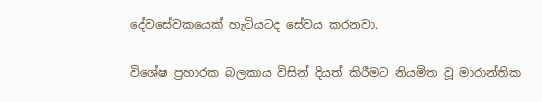දේවසේවකයෙක් හැටියටද සේවය කරනවා.

විශේෂ ප්‍රහාරක බලකාය විසින් දියත් කිරීමට නියමිත වූ මාරාන්තික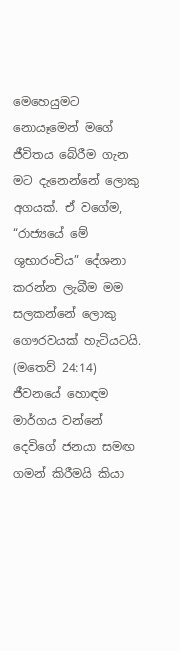මෙහෙයුමට නොයෑමෙන් මගේ ජීවිතය බේරීම ගැන මට දැනෙන්නේ ලොකු අගයක්. ඒ වගේම, “රාජ්‍යයේ මේ ශුභාරංචිය” දේශනා කරන්න ලැබීම මම සලකන්නේ ලොකු ගෞරවයක් හැටියටයි. (මතෙව් 24:14) ජීවනයේ හොඳම මාර්ගය වන්නේ දෙවිගේ ජනයා සමඟ ගමන් කිරීමයි කියා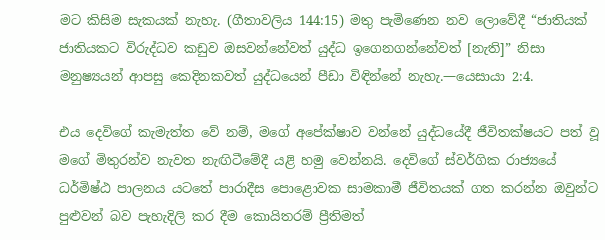මට කිසිම සැකයක් නැහැ. (ගීතාවලිය 144:15) මතු පැමිණෙන නව ලොවේදී “ජාතියක් ජාතියකට විරුද්ධව කඩුව ඔසවන්නේවත් යුද්ධ ඉගෙනගන්නේවත් [නැති]” නිසා මනුෂ්‍යයන් ආපසු කෙදිනකවත් යුද්ධයෙන් පීඩා විඳින්නේ නැහැ.—යෙසායා 2:4.

එය දෙවිගේ කැමැත්ත වේ නම්, මගේ අපේක්ෂාව වන්නේ යුද්ධයේදී ජීවිතක්ෂයට පත් වූ මගේ මිතුරන්ව නැවත නැඟිටීමේදී යළි හමු වෙන්නයි. දෙවිගේ ස්වර්ගික රාජ්‍යයේ ධර්මිෂ්ඨ පාලනය යටතේ පාරාදීස පොළොවක සාමකාමී ජීවිතයක් ගත කරන්න ඔවුන්ට පුළුවන් බව පැහැදිලි කර දීම කොයිතරම් ප්‍රීතිමත්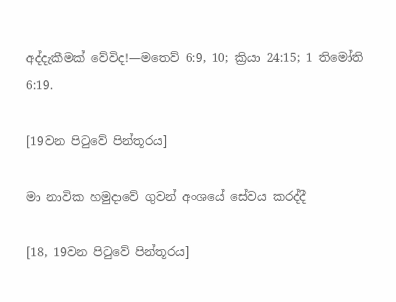අද්දැකීමක් වේවිද!—මතෙව් 6:9, 10; ක්‍රියා 24:15; 1 තිමෝති 6:19.

[19වන පිටුවේ පින්තූරය]

මා නාවික හමුදාවේ ගුවන් අංශයේ සේවය කරද්දී

[18, 19වන පිටුවේ පින්තූරය]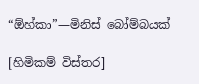“ඕහ්කා”—මිනිස් බෝම්බයක්

[හිමිකම් විස්තර]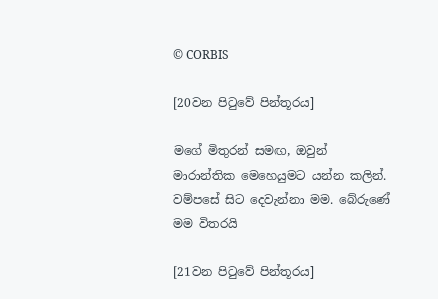© CORBIS

[20වන පිටුවේ පින්තූරය]

මගේ මිතුරන් සමඟ, ඔවුන් මාරාන්තික මෙහෙයුමට යන්න කලින්. වම්පසේ සිට දෙවැන්නා මම. බේරුණේ මම විතරයි

[21වන පිටුවේ පින්තූරය]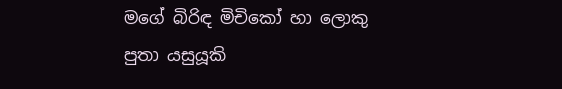මගේ බිරිඳ මිචිකෝ හා ලොකු පුතා යසුයූකි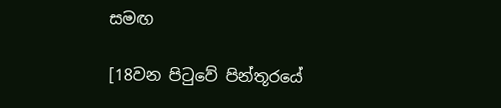සමඟ

[18වන පිටුවේ පින්තූරයේ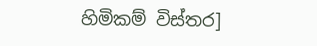හිමිකම් විස්තර]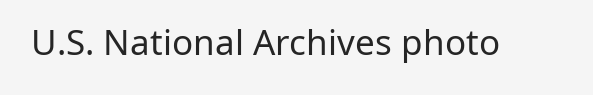U.S. National Archives photo